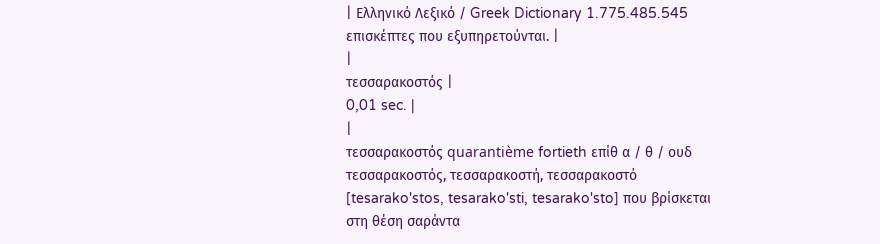| Ελληνικό Λεξικό / Greek Dictionary 1.775.485.545 επισκέπτες που εξυπηρετούνται. |
|
τεσσαρακοστός |
0,01 sec. |
|
τεσσαρακοστός quarantième fortieth επίθ α / θ / ουδ τεσσαρακοστός, τεσσαρακοστή, τεσσαρακοστό [tesarako'stos, tesarako'sti, tesarako'sto] που βρίσκεται στη θέση σαράντα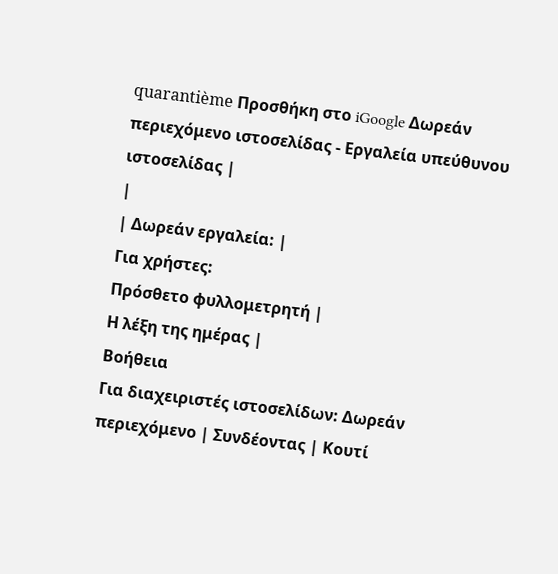quarantième Προσθήκη στο iGoogle Δωρεάν περιεχόμενο ιστοσελίδας - Εργαλεία υπεύθυνου ιστοσελίδας |
|
| Δωρεάν εργαλεία: |
Για χρήστες:
Πρόσθετο φυλλομετρητή |
Η λέξη της ημέρας |
Βοήθεια
Για διαχειριστές ιστοσελίδων: Δωρεάν περιεχόμενο | Συνδέοντας | Κουτί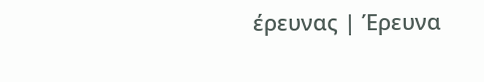έρευνας | Έρευνα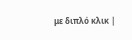με διπλό κλικ |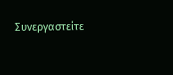Συνεργαστείτε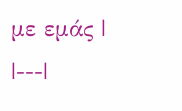με εμάς |
|---|